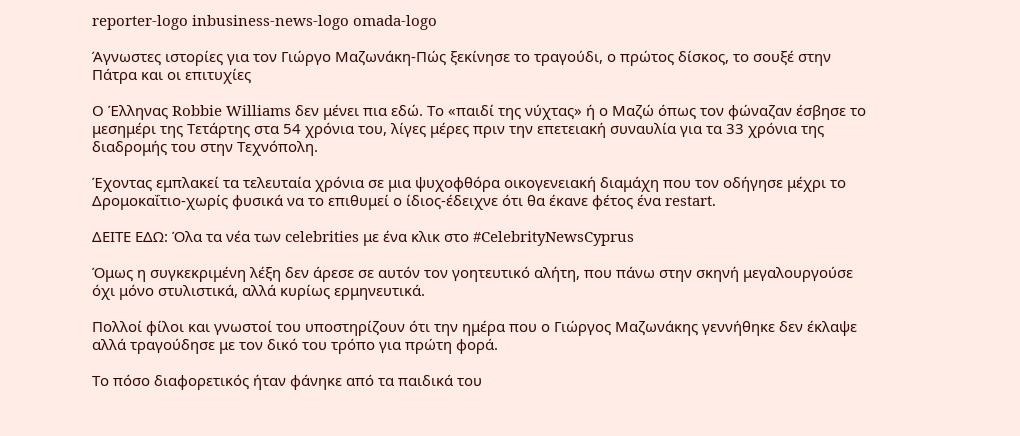reporter-logo inbusiness-news-logo omada-logo

Άγνωστες ιστορίες για τον Γιώργο Μαζωνάκη-Πώς ξεκίνησε το τραγούδι, ο πρώτος δίσκος, το σουξέ στην Πάτρα και οι επιτυχίες

Ο Έλληνας Robbie Williams δεν μένει πια εδώ. Το «παιδί της νύχτας» ή ο Μαζώ όπως τον φώναζαν έσβησε το μεσημέρι της Τετάρτης στα 54 χρόνια του, λίγες μέρες πριν την επετειακή συναυλία για τα 33 χρόνια της διαδρομής του στην Τεχνόπολη.

Έχοντας εμπλακεί τα τελευταία χρόνια σε μια ψυχοφθόρα οικογενειακή διαμάχη που τον οδήγησε μέχρι το Δρομοκαΐτιο-χωρίς φυσικά να το επιθυμεί ο ίδιος-έδειχνε ότι θα έκανε φέτος ένα restart.

ΔΕΙΤΕ ΕΔΩ: Όλα τα νέα των celebrities με ένα κλικ στο #CelebrityNewsCyprus

Όμως η συγκεκριμένη λέξη δεν άρεσε σε αυτόν τον γοητευτικό αλήτη, που πάνω στην σκηνή μεγαλουργούσε όχι μόνο στυλιστικά, αλλά κυρίως ερμηνευτικά.

Πολλοί φίλοι και γνωστοί του υποστηρίζουν ότι την ημέρα που ο Γιώργος Μαζωνάκης γεννήθηκε δεν έκλαψε αλλά τραγούδησε με τον δικό του τρόπο για πρώτη φορά.

Το πόσο διαφορετικός ήταν φάνηκε από τα παιδικά του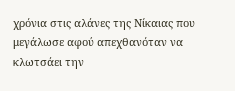χρόνια στις αλάνες της Νίκαιας που μεγάλωσε αφού απεχθανόταν να κλωτσάει την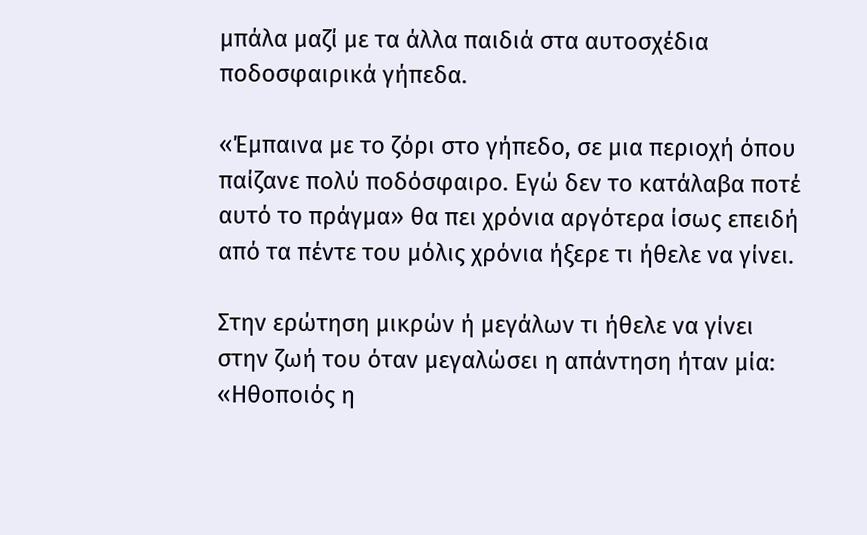μπάλα μαζί με τα άλλα παιδιά στα αυτοσχέδια ποδοσφαιρικά γήπεδα.

«Έμπαινα με το ζόρι στο γήπεδο, σε μια περιοχή όπου παίζανε πολύ ποδόσφαιρο. Εγώ δεν το κατάλαβα ποτέ αυτό το πράγμα» θα πει χρόνια αργότερα ίσως επειδή από τα πέντε του μόλις χρόνια ήξερε τι ήθελε να γίνει.

Στην ερώτηση μικρών ή μεγάλων τι ήθελε να γίνει στην ζωή του όταν μεγαλώσει η απάντηση ήταν μία: «Ηθοποιός η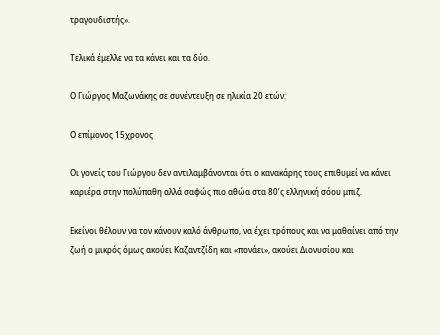τραγουδιστής».

Τελικά έμελλε να τα κάνει και τα δύο.

Ο Γιώργος Μαζωνάκης σε συνέντευξη σε ηλικία 20 ετών:

Ο επίμονος 15χρονος

Οι γονείς του Γιώργου δεν αντιλαμβάνονται ότι ο κανακάρης τους επιθυμεί να κάνει καριέρα στην πολύπαθη αλλά σαφώς πιο αθώα στα 80’ς ελληνική σόου μπιζ.

Εκείνοι θέλουν να τον κάνουν καλό άνθρωπο, να έχει τρόπους και να μαθαίνει από την ζωή ο μικρός όμως ακούει Καζαντζίδη και «πονάει», ακούει Διονυσίου και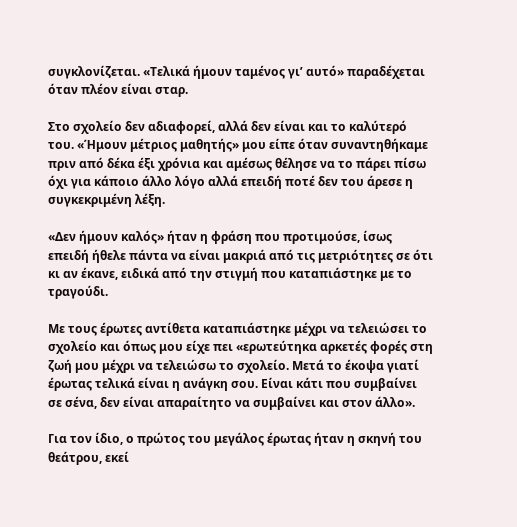συγκλονίζεται. «Τελικά ήμουν ταμένος γι’ αυτό» παραδέχεται όταν πλέον είναι σταρ.

Στο σχολείο δεν αδιαφορεί, αλλά δεν είναι και το καλύτερό του. «Ήμουν μέτριος μαθητής» μου είπε όταν συναντηθήκαμε πριν από δέκα έξι χρόνια και αμέσως θέλησε να το πάρει πίσω όχι για κάποιο άλλο λόγο αλλά επειδή ποτέ δεν του άρεσε η συγκεκριμένη λέξη.

«Δεν ήμουν καλός» ήταν η φράση που προτιμούσε, ίσως επειδή ήθελε πάντα να είναι μακριά από τις μετριότητες σε ότι κι αν έκανε, ειδικά από την στιγμή που καταπιάστηκε με το τραγούδι.

Με τους έρωτες αντίθετα καταπιάστηκε μέχρι να τελειώσει το σχολείο και όπως μου είχε πει «ερωτεύτηκα αρκετές φορές στη ζωή μου μέχρι να τελειώσω το σχολείο. Μετά το έκοψα γιατί έρωτας τελικά είναι η ανάγκη σου. Είναι κάτι που συμβαίνει σε σένα, δεν είναι απαραίτητο να συμβαίνει και στον άλλο».

Για τον ίδιο, ο πρώτος του μεγάλος έρωτας ήταν η σκηνή του θεάτρου, εκεί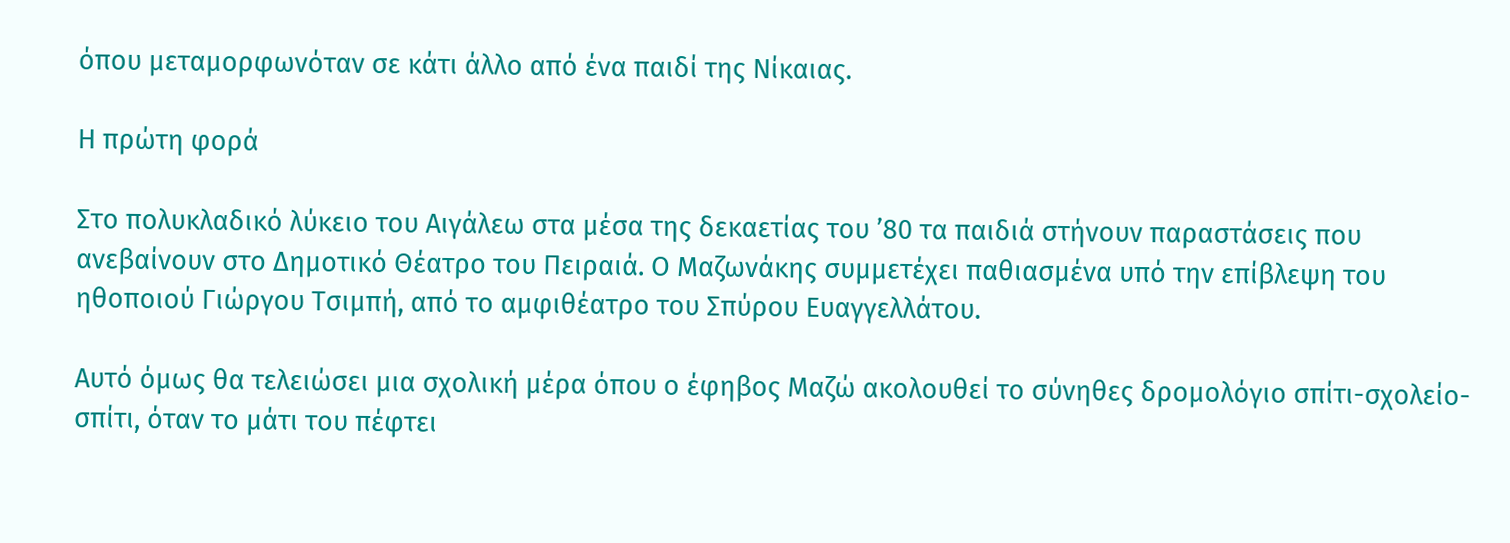όπου μεταμορφωνόταν σε κάτι άλλο από ένα παιδί της Νίκαιας.

Η πρώτη φορά

Στο πολυκλαδικό λύκειο του Αιγάλεω στα μέσα της δεκαετίας του ’80 τα παιδιά στήνουν παραστάσεις που ανεβαίνουν στο Δημοτικό Θέατρο του Πειραιά. Ο Μαζωνάκης συμμετέχει παθιασμένα υπό την επίβλεψη του ηθοποιού Γιώργου Τσιμπή, από το αμφιθέατρο του Σπύρου Ευαγγελλάτου.

Αυτό όμως θα τελειώσει μια σχολική μέρα όπου ο έφηβος Μαζώ ακολουθεί το σύνηθες δρομολόγιο σπίτι-σχολείο-σπίτι, όταν το μάτι του πέφτει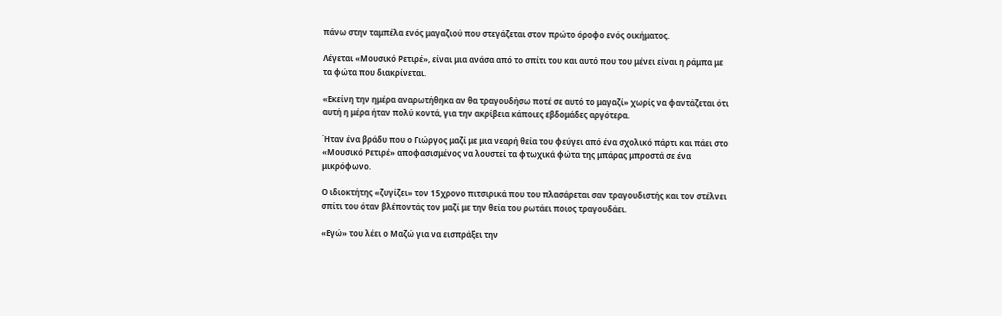πάνω στην ταμπέλα ενός μαγαζιού που στεγάζεται στον πρώτο όροφο ενός οικήματος.

Λέγεται «Μουσικό Ρετιρέ», είναι μια ανάσα από το σπίτι του και αυτό που του μένει είναι η ράμπα με τα φώτα που διακρίνεται.

«Εκείνη την ημέρα αναρωτήθηκα αν θα τραγουδήσω ποτέ σε αυτό το μαγαζί» χωρίς να φαντάζεται ότι αυτή η μέρα ήταν πολύ κοντά, για την ακρίβεια κάποιες εβδομάδες αργότερα.

Ήταν ένα βράδυ που ο Γιώργος μαζί με μια νεαρή θεία του φεύγει από ένα σχολικό πάρτι και πάει στο «Μουσικό Ρετιρέ» αποφασισμένος να λουστεί τα φτωχικά φώτα της μπάρας μπροστά σε ένα μικρόφωνο.

Ο ιδιοκτήτης «ζυγίζει» τον 15χρονο πιτσιρικά που του πλασάρεται σαν τραγουδιστής και τον στέλνει σπίτι του όταν βλέποντάς τον μαζί με την θεία του ρωτάει ποιος τραγουδάει.

«Εγώ» του λέει ο Μαζώ για να εισπράξει την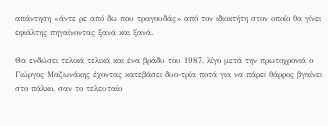απάντηση «άντε ρε από δω που τραγουδάς» από τον ιδιοκτήτη στον οποίο θα γίνει εφιάλτης πηγαίνοντας ξανά και ξανά.

Θα ενδώσει τελικά τελικά και ένα βράδυ του 1987, λίγο μετά την πρωτοχρονιά ο Γιώργος Μαζωνάκης έχοντας κατεβάσει δυο-τρία ποτά για να πάρει θάρρος βγαίνει στο πάλκο, σαν το τελευταίο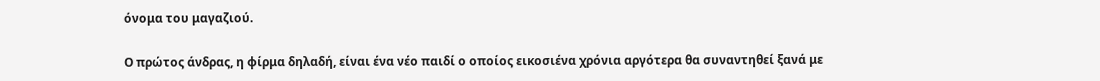όνομα του μαγαζιού.

Ο πρώτος άνδρας, η φίρμα δηλαδή, είναι ένα νέο παιδί ο οποίος εικοσιένα χρόνια αργότερα θα συναντηθεί ξανά με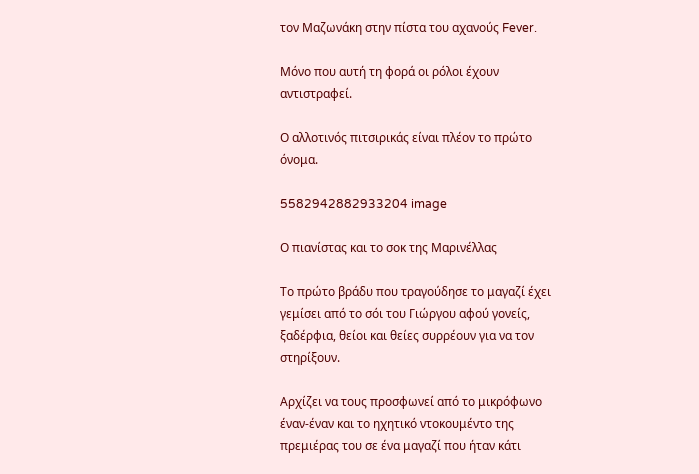τον Μαζωνάκη στην πίστα του αχανούς Fever.

Μόνο που αυτή τη φορά οι ρόλοι έχουν αντιστραφεί.

Ο αλλοτινός πιτσιρικάς είναι πλέον το πρώτο όνομα.

5582942882933204 image

Ο πιανίστας και το σοκ της Μαρινέλλας

Το πρώτο βράδυ που τραγούδησε το μαγαζί έχει γεμίσει από το σόι του Γιώργου αφού γονείς, ξαδέρφια, θείοι και θείες συρρέουν για να τον στηρίξουν.

Αρχίζει να τους προσφωνεί από το μικρόφωνο έναν-έναν και το ηχητικό ντοκουμέντο της πρεμιέρας του σε ένα μαγαζί που ήταν κάτι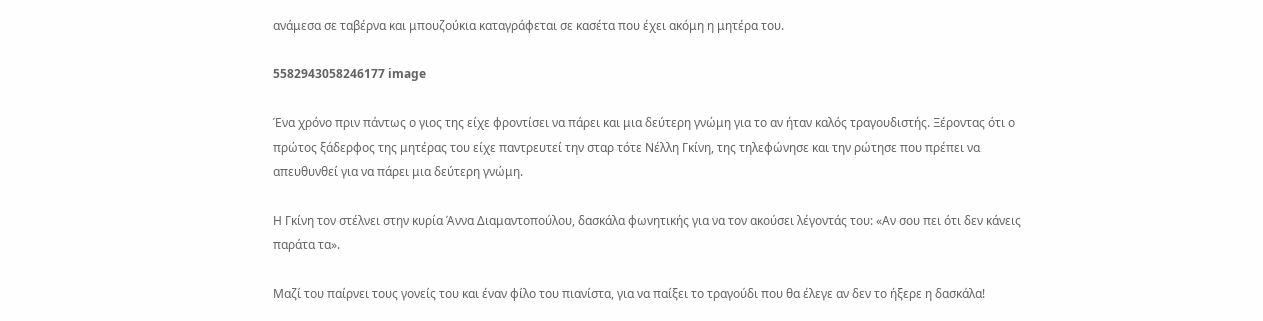ανάμεσα σε ταβέρνα και μπουζούκια καταγράφεται σε κασέτα που έχει ακόμη η μητέρα του.

5582943058246177 image

Ένα χρόνο πριν πάντως ο γιος της είχε φροντίσει να πάρει και μια δεύτερη γνώμη για το αν ήταν καλός τραγουδιστής. Ξέροντας ότι ο πρώτος ξάδερφος της μητέρας του είχε παντρευτεί την σταρ τότε Νέλλη Γκίνη, της τηλεφώνησε και την ρώτησε που πρέπει να απευθυνθεί για να πάρει μια δεύτερη γνώμη.

Η Γκίνη τον στέλνει στην κυρία Άννα Διαμαντοπούλου, δασκάλα φωνητικής για να τον ακούσει λέγοντάς του: «Αν σου πει ότι δεν κάνεις παράτα τα».

Μαζί του παίρνει τους γονείς του και έναν φίλο του πιανίστα, για να παίξει το τραγούδι που θα έλεγε αν δεν το ήξερε η δασκάλα!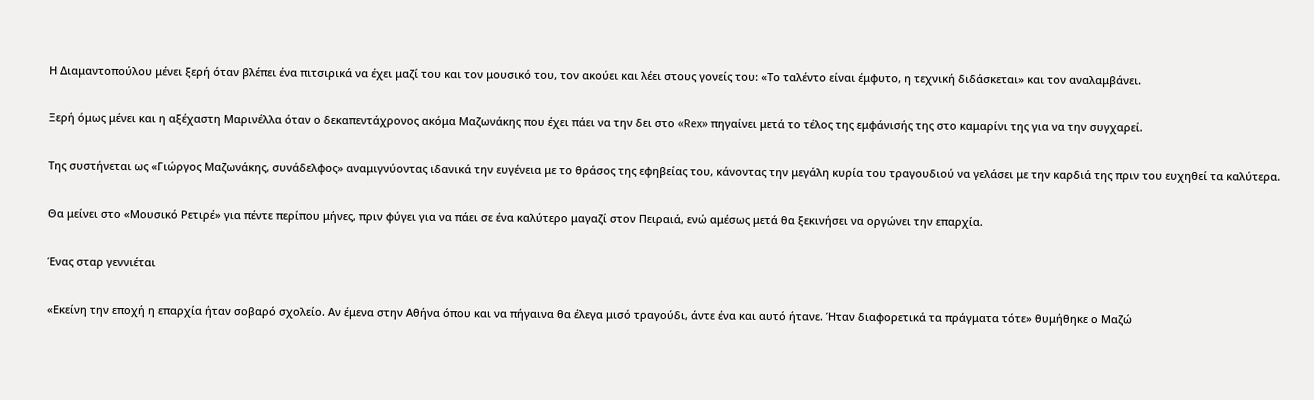Η Διαμαντοπούλου μένει ξερή όταν βλέπει ένα πιτσιρικά να έχει μαζί του και τον μουσικό του, τον ακούει και λέει στους γονείς του: «Το ταλέντο είναι έμφυτο, η τεχνική διδάσκεται» και τον αναλαμβάνει.

Ξερή όμως μένει και η αξέχαστη Μαρινέλλα όταν ο δεκαπεντάχρονος ακόμα Μαζωνάκης που έχει πάει να την δει στο «Rex» πηγαίνει μετά το τέλος της εμφάνισής της στο καμαρίνι της για να την συγχαρεί.

Της συστήνεται ως «Γιώργος Μαζωνάκης, συνάδελφος» αναμιγνύοντας ιδανικά την ευγένεια με το θράσος της εφηβείας του, κάνοντας την μεγάλη κυρία του τραγουδιού να γελάσει με την καρδιά της πριν του ευχηθεί τα καλύτερα.

Θα μείνει στο «Μουσικό Ρετιρέ» για πέντε περίπου μήνες, πριν φύγει για να πάει σε ένα καλύτερο μαγαζί στον Πειραιά, ενώ αμέσως μετά θα ξεκινήσει να οργώνει την επαρχία.

Ένας σταρ γεννιέται

«Εκείνη την εποχή η επαρχία ήταν σοβαρό σχολείο. Αν έμενα στην Αθήνα όπου και να πήγαινα θα έλεγα μισό τραγούδι, άντε ένα και αυτό ήτανε. Ήταν διαφορετικά τα πράγματα τότε» θυμήθηκε ο Μαζώ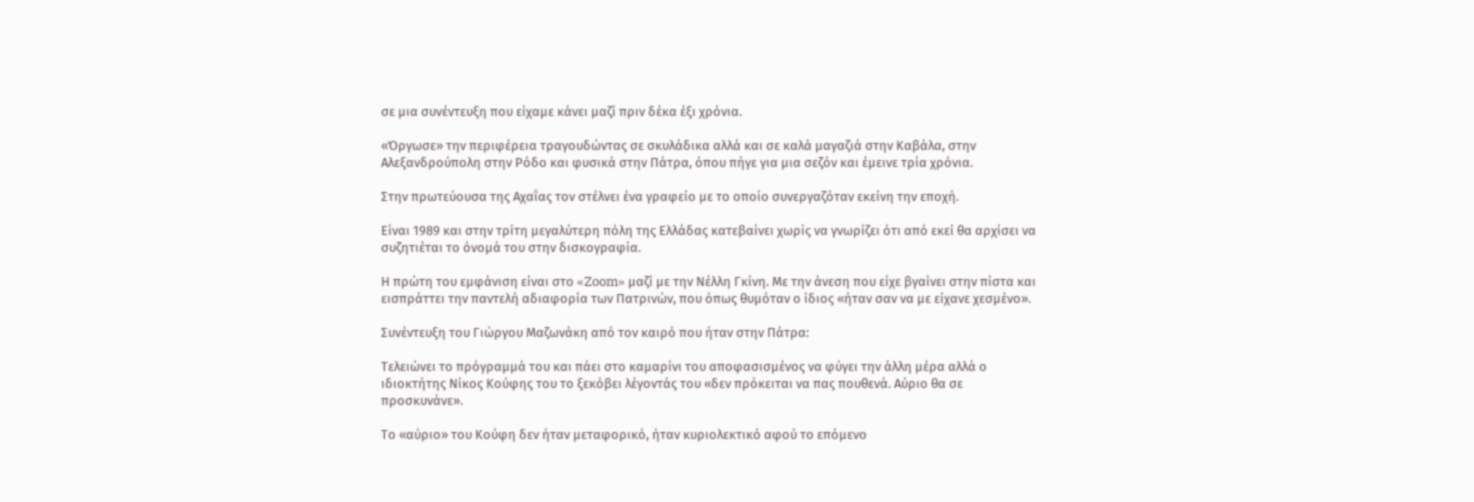σε μια συνέντευξη που είχαμε κάνει μαζί πριν δέκα έξι χρόνια.

«Όργωσε» την περιφέρεια τραγουδώντας σε σκυλάδικα αλλά και σε καλά μαγαζιά στην Καβάλα, στην Αλεξανδρούπολη στην Ρόδο και φυσικά στην Πάτρα, όπου πήγε για μια σεζόν και έμεινε τρία χρόνια.

Στην πρωτεύουσα της Αχαΐας τον στέλνει ένα γραφείο με το οποίο συνεργαζόταν εκείνη την εποχή.

Είναι 1989 και στην τρίτη μεγαλύτερη πόλη της Ελλάδας κατεβαίνει χωρίς να γνωρίζει ότι από εκεί θα αρχίσει να συζητιέται το όνομά του στην δισκογραφία.

Η πρώτη του εμφάνιση είναι στο «Zoom» μαζί με την Νέλλη Γκίνη. Με την άνεση που είχε βγαίνει στην πίστα και εισπράττει την παντελή αδιαφορία των Πατρινών, που όπως θυμόταν ο ίδιος «ήταν σαν να με είχανε χεσμένο».

Συνέντευξη του Γιώργου Μαζωνάκη από τον καιρό που ήταν στην Πάτρα:

Τελειώνει το πρόγραμμά του και πάει στο καμαρίνι του αποφασισμένος να φύγει την άλλη μέρα αλλά ο ιδιοκτήτης Νίκος Κούφης του το ξεκόβει λέγοντάς του «δεν πρόκειται να πας πουθενά. Αύριο θα σε προσκυνάνε».

Το «αύριο» του Κούφη δεν ήταν μεταφορικό, ήταν κυριολεκτικό αφού το επόμενο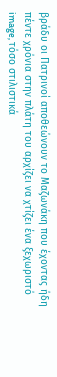βράδυ οι Πατρινοί αποθεώνουν το Μαζωνάκη που έχοντας ήδη πέντε χρόνια στην πλάτη του αρχίζει να χτίζει ένα ξεχωριστό image, τόσο στιλιστικά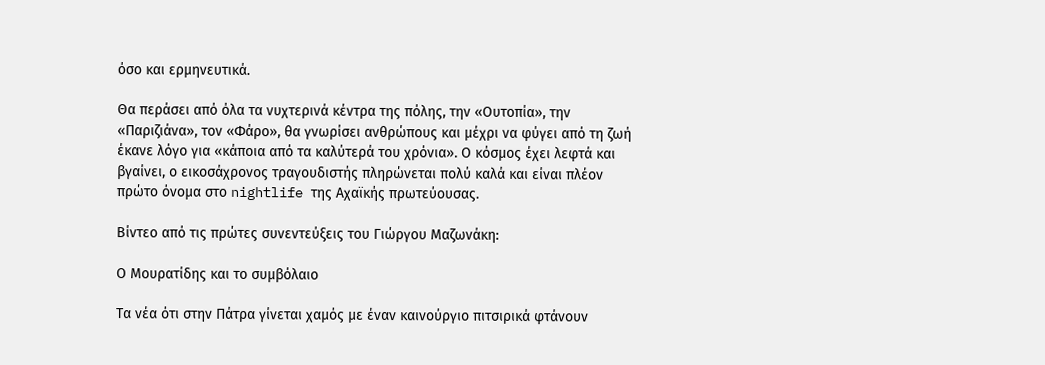όσο και ερμηνευτικά.

Θα περάσει από όλα τα νυχτερινά κέντρα της πόλης, την «Ουτοπία», την «Παριζιάνα», τον «Φάρο», θα γνωρίσει ανθρώπους και μέχρι να φύγει από τη ζωή έκανε λόγο για «κάποια από τα καλύτερά του χρόνια». Ο κόσμος έχει λεφτά και βγαίνει, ο εικοσάχρονος τραγουδιστής πληρώνεται πολύ καλά και είναι πλέον πρώτο όνομα στο nightlife της Αχαϊκής πρωτεύουσας.

Βίντεο από τις πρώτες συνεντεύξεις του Γιώργου Μαζωνάκη:

Ο Μουρατίδης και το συμβόλαιο

Τα νέα ότι στην Πάτρα γίνεται χαμός με έναν καινούργιο πιτσιρικά φτάνουν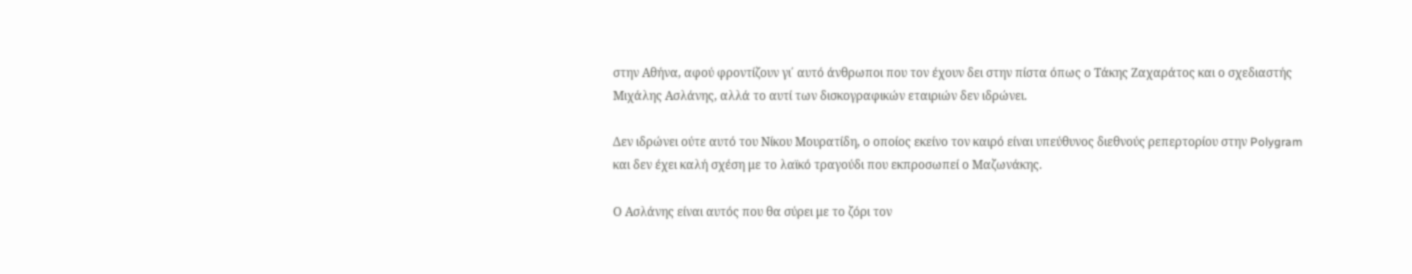στην Αθήνα, αφού φροντίζουν γι΄ αυτό άνθρωποι που τον έχουν δει στην πίστα όπως ο Τάκης Ζαχαράτος και ο σχεδιαστής Μιχάλης Ασλάνης, αλλά το αυτί των δισκογραφικών εταιριών δεν ιδρώνει.

Δεν ιδρώνει ούτε αυτό του Νίκου Μουρατίδη, ο οποίος εκείνο τον καιρό είναι υπεύθυνος διεθνούς ρεπερτορίου στην Polygram και δεν έχει καλή σχέση με το λαϊκό τραγούδι που εκπροσωπεί ο Μαζωνάκης.

Ο Ασλάνης είναι αυτός που θα σύρει με το ζόρι τον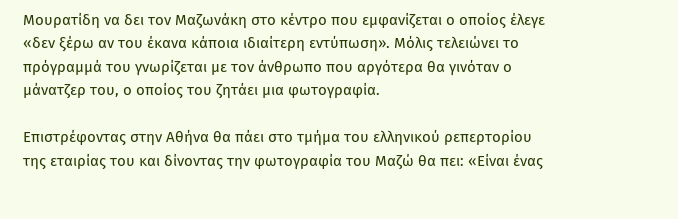Μουρατίδη να δει τον Μαζωνάκη στο κέντρο που εμφανίζεται ο οποίος έλεγε «δεν ξέρω αν του έκανα κάποια ιδιαίτερη εντύπωση». Μόλις τελειώνει το πρόγραμμά του γνωρίζεται με τον άνθρωπο που αργότερα θα γινόταν ο μάνατζερ του, ο οποίος του ζητάει μια φωτογραφία.

Επιστρέφοντας στην Αθήνα θα πάει στο τμήμα του ελληνικού ρεπερτορίου της εταιρίας του και δίνοντας την φωτογραφία του Μαζώ θα πει: «Είναι ένας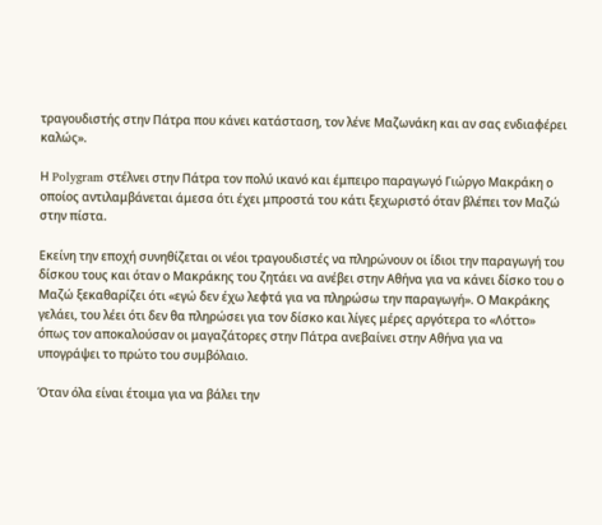τραγουδιστής στην Πάτρα που κάνει κατάσταση, τον λένε Μαζωνάκη και αν σας ενδιαφέρει καλώς».

Η Polygram στέλνει στην Πάτρα τον πολύ ικανό και έμπειρο παραγωγό Γιώργο Μακράκη ο οποίος αντιλαμβάνεται άμεσα ότι έχει μπροστά του κάτι ξεχωριστό όταν βλέπει τον Μαζώ στην πίστα.

Εκείνη την εποχή συνηθίζεται οι νέοι τραγουδιστές να πληρώνουν οι ίδιοι την παραγωγή του δίσκου τους και όταν ο Μακράκης του ζητάει να ανέβει στην Αθήνα για να κάνει δίσκο του ο Μαζώ ξεκαθαρίζει ότι «εγώ δεν έχω λεφτά για να πληρώσω την παραγωγή». Ο Μακράκης γελάει, του λέει ότι δεν θα πληρώσει για τον δίσκο και λίγες μέρες αργότερα το «Λόττο» όπως τον αποκαλούσαν οι μαγαζάτορες στην Πάτρα ανεβαίνει στην Αθήνα για να υπογράψει το πρώτο του συμβόλαιο.

Όταν όλα είναι έτοιμα για να βάλει την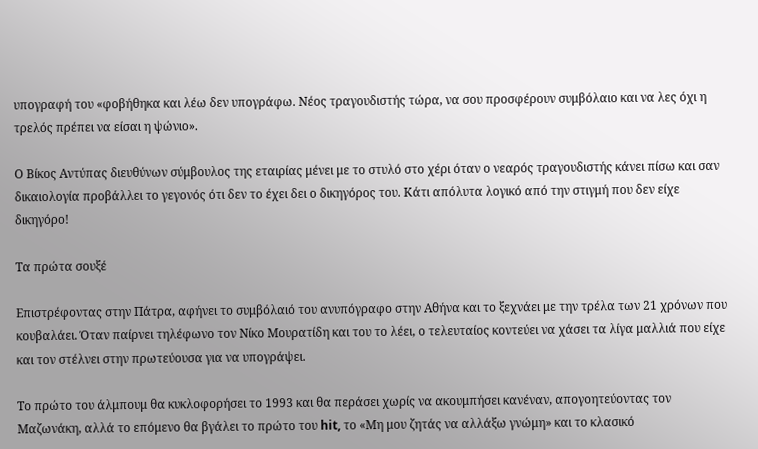υπογραφή του «φοβήθηκα και λέω δεν υπογράφω. Νέος τραγουδιστής τώρα, να σου προσφέρουν συμβόλαιο και να λες όχι η τρελός πρέπει να είσαι η ψώνιο».

Ο Βίκος Αντύπας διευθύνων σύμβουλος της εταιρίας μένει με το στυλό στο χέρι όταν ο νεαρός τραγουδιστής κάνει πίσω και σαν δικαιολογία προβάλλει το γεγονός ότι δεν το έχει δει ο δικηγόρος του. Κάτι απόλυτα λογικό από την στιγμή που δεν είχε δικηγόρο!

Τα πρώτα σουξέ

Επιστρέφοντας στην Πάτρα, αφήνει το συμβόλαιό του ανυπόγραφο στην Αθήνα και το ξεχνάει με την τρέλα των 21 χρόνων που κουβαλάει. Όταν παίρνει τηλέφωνο τον Νίκο Μουρατίδη και του το λέει, ο τελευταίος κοντεύει να χάσει τα λίγα μαλλιά που είχε και τον στέλνει στην πρωτεύουσα για να υπογράψει.

Το πρώτο του άλμπουμ θα κυκλοφορήσει το 1993 και θα περάσει χωρίς να ακουμπήσει κανέναν, απογοητεύοντας τον Μαζωνάκη, αλλά το επόμενο θα βγάλει το πρώτο του hit, το «Μη μου ζητάς να αλλάξω γνώμη» και το κλασικό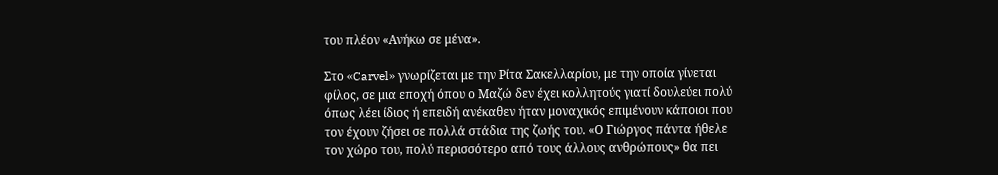του πλέον «Ανήκω σε μένα».

Στο «Carvel» γνωρίζεται με την Ρίτα Σακελλαρίου, με την οποία γίνεται φίλος, σε μια εποχή όπου ο Μαζώ δεν έχει κολλητούς γιατί δουλεύει πολύ όπως λέει ίδιος ή επειδή ανέκαθεν ήταν μοναχικός επιμένουν κάποιοι που τον έχουν ζήσει σε πολλά στάδια της ζωής του. «Ο Γιώργος πάντα ήθελε τον χώρο του, πολύ περισσότερο από τους άλλους ανθρώπους» θα πει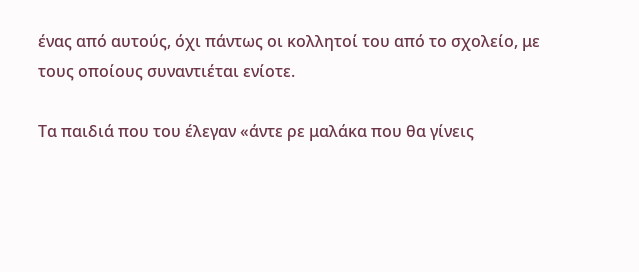ένας από αυτούς, όχι πάντως οι κολλητοί του από το σχολείο, με τους οποίους συναντιέται ενίοτε.

Τα παιδιά που του έλεγαν «άντε ρε μαλάκα που θα γίνεις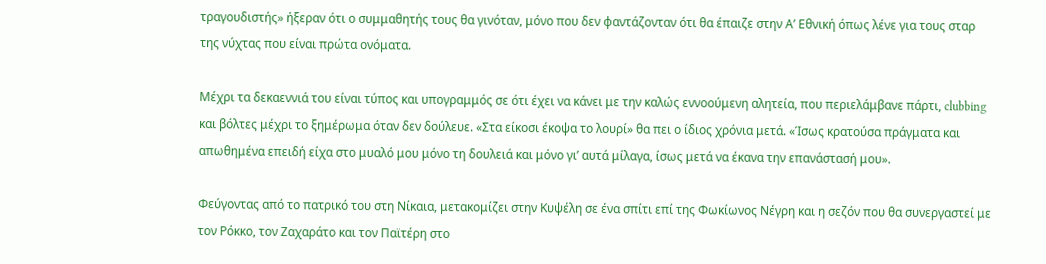τραγουδιστής» ήξεραν ότι ο συμμαθητής τους θα γινόταν, μόνο που δεν φαντάζονταν ότι θα έπαιζε στην Α’ Εθνική όπως λένε για τους σταρ της νύχτας που είναι πρώτα ονόματα.

Μέχρι τα δεκαεννιά του είναι τύπος και υπογραμμός σε ότι έχει να κάνει με την καλώς εννοούμενη αλητεία, που περιελάμβανε πάρτι, clubbing και βόλτες μέχρι το ξημέρωμα όταν δεν δούλευε. «Στα είκοσι έκοψα το λουρί» θα πει ο ίδιος χρόνια μετά. «Ίσως κρατούσα πράγματα και απωθημένα επειδή είχα στο μυαλό μου μόνο τη δουλειά και μόνο γι’ αυτά μίλαγα, ίσως μετά να έκανα την επανάστασή μου».

Φεύγοντας από το πατρικό του στη Νίκαια, μετακομίζει στην Κυψέλη σε ένα σπίτι επί της Φωκίωνος Νέγρη και η σεζόν που θα συνεργαστεί με τον Ρόκκο, τον Ζαχαράτο και τον Παϊτέρη στο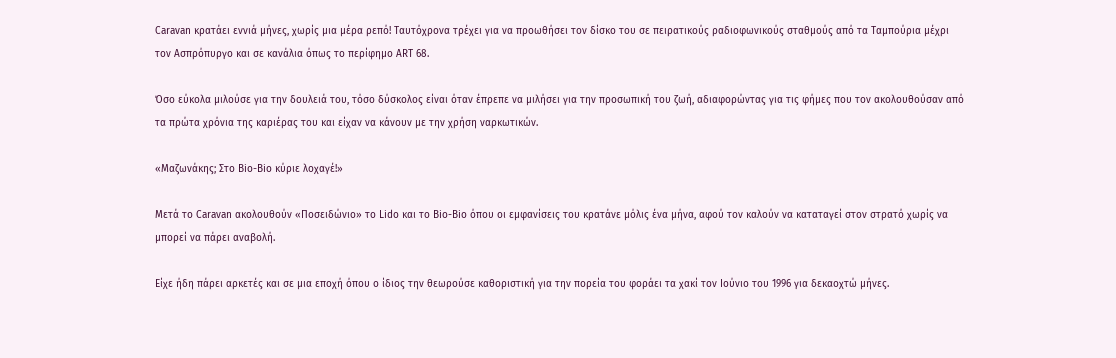Caravan κρατάει εννιά μήνες, χωρίς μια μέρα ρεπό! Ταυτόχρονα τρέχει για να προωθήσει τον δίσκο του σε πειρατικούς ραδιοφωνικούς σταθμούς από τα Ταμπούρια μέχρι τον Ασπρόπυργο και σε κανάλια όπως το περίφημο ART 68.

Όσο εύκολα μιλούσε για την δουλειά του, τόσο δύσκολος είναι όταν έπρεπε να μιλήσει για την προσωπική του ζωή, αδιαφορώντας για τις φήμες που τον ακολουθούσαν από τα πρώτα χρόνια της καριέρας του και είχαν να κάνουν με την χρήση ναρκωτικών.

«Μαζωνάκης; Στο Bio-Bio κύριε λοχαγέ!»

Μετά το Caravan ακολουθούν «Ποσειδώνιο» το Lido και το Bio-Bio όπου οι εμφανίσεις του κρατάνε μόλις ένα μήνα, αφού τον καλούν να καταταγεί στον στρατό χωρίς να μπορεί να πάρει αναβολή.

Είχε ήδη πάρει αρκετές και σε μια εποχή όπου ο ίδιος την θεωρούσε καθοριστική για την πορεία του φοράει τα χακί τον Ιούνιο του 1996 για δεκαοχτώ μήνες.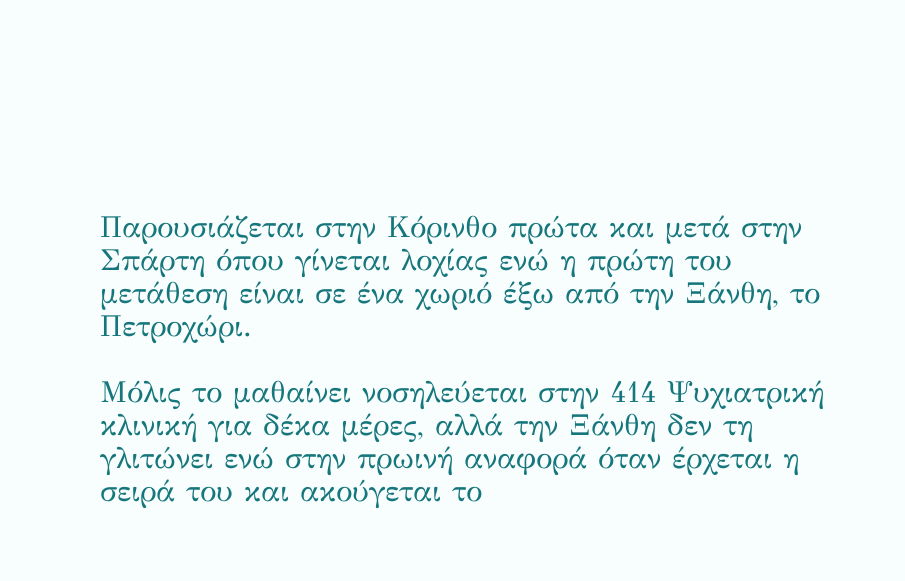Παρουσιάζεται στην Κόρινθο πρώτα και μετά στην Σπάρτη όπου γίνεται λοχίας ενώ η πρώτη του μετάθεση είναι σε ένα χωριό έξω από την Ξάνθη, το Πετροχώρι.

Μόλις το μαθαίνει νοσηλεύεται στην 414 Ψυχιατρική κλινική για δέκα μέρες, αλλά την Ξάνθη δεν τη γλιτώνει ενώ στην πρωινή αναφορά όταν έρχεται η σειρά του και ακούγεται το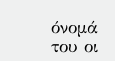όνομά του οι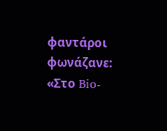φαντάροι φωνάζανε: «Στο Bio-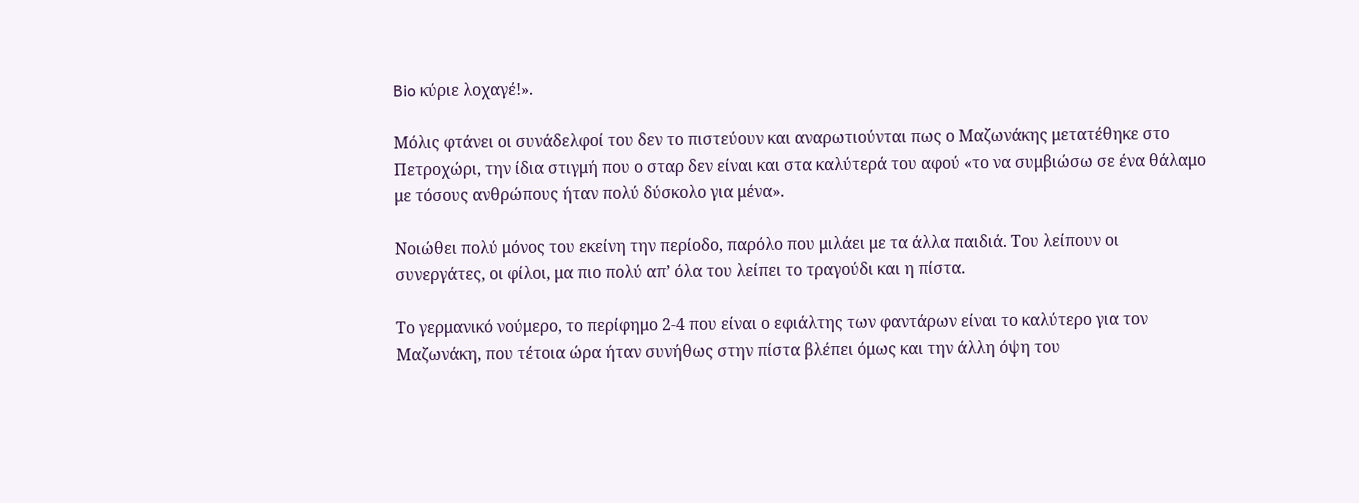Bio κύριε λοχαγέ!».

Μόλις φτάνει οι συνάδελφοί του δεν το πιστεύουν και αναρωτιούνται πως ο Μαζωνάκης μετατέθηκε στο Πετροχώρι, την ίδια στιγμή που ο σταρ δεν είναι και στα καλύτερά του αφού «το να συμβιώσω σε ένα θάλαμο με τόσους ανθρώπους ήταν πολύ δύσκολο για μένα».

Νοιώθει πολύ μόνος του εκείνη την περίοδο, παρόλο που μιλάει με τα άλλα παιδιά. Του λείπουν οι συνεργάτες, οι φίλοι, μα πιο πολύ απ’ όλα του λείπει το τραγούδι και η πίστα.

Το γερμανικό νούμερο, το περίφημο 2-4 που είναι ο εφιάλτης των φαντάρων είναι το καλύτερο για τον Μαζωνάκη, που τέτοια ώρα ήταν συνήθως στην πίστα βλέπει όμως και την άλλη όψη του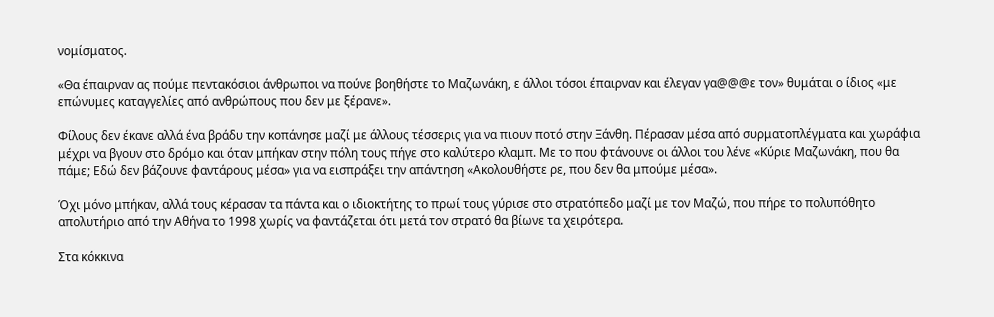νομίσματος.

«Θα έπαιρναν ας πούμε πεντακόσιοι άνθρωποι να πούνε βοηθήστε το Μαζωνάκη, ε άλλοι τόσοι έπαιρναν και έλεγαν γα@@@ε τον» θυμάται ο ίδιος «με επώνυμες καταγγελίες από ανθρώπους που δεν με ξέρανε».

Φίλους δεν έκανε αλλά ένα βράδυ την κοπάνησε μαζί με άλλους τέσσερις για να πιουν ποτό στην Ξάνθη. Πέρασαν μέσα από συρματοπλέγματα και χωράφια μέχρι να βγουν στο δρόμο και όταν μπήκαν στην πόλη τους πήγε στο καλύτερο κλαμπ. Με το που φτάνουνε οι άλλοι του λένε «Κύριε Μαζωνάκη, που θα πάμε; Εδώ δεν βάζουνε φαντάρους μέσα» για να εισπράξει την απάντηση «Ακολουθήστε ρε, που δεν θα μπούμε μέσα».

Όχι μόνο μπήκαν, αλλά τους κέρασαν τα πάντα και ο ιδιοκτήτης το πρωί τους γύρισε στο στρατόπεδο μαζί με τον Μαζώ, που πήρε το πολυπόθητο απολυτήριο από την Αθήνα το 1998 χωρίς να φαντάζεται ότι μετά τον στρατό θα βίωνε τα χειρότερα.

Στα κόκκινα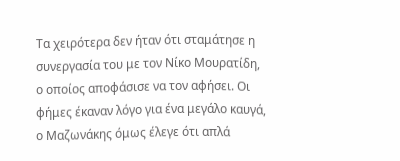Τα χειρότερα δεν ήταν ότι σταμάτησε η συνεργασία του με τον Νίκο Μουρατίδη, ο οποίος αποφάσισε να τον αφήσει. Οι φήμες έκαναν λόγο για ένα μεγάλο καυγά, ο Μαζωνάκης όμως έλεγε ότι απλά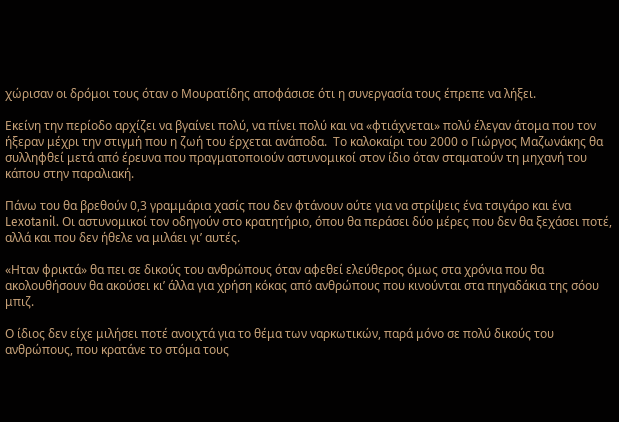χώρισαν οι δρόμοι τους όταν ο Μουρατίδης αποφάσισε ότι η συνεργασία τους έπρεπε να λήξει.

Εκείνη την περίοδο αρχίζει να βγαίνει πολύ, να πίνει πολύ και να «φτιάχνεται» πολύ έλεγαν άτομα που τον ήξεραν μέχρι την στιγμή που η ζωή του έρχεται ανάποδα.  Το καλοκαίρι του 2000 ο Γιώργος Μαζωνάκης θα συλληφθεί μετά από έρευνα που πραγματοποιούν αστυνομικοί στον ίδιο όταν σταματούν τη μηχανή του κάπου στην παραλιακή.

Πάνω του θα βρεθούν 0,3 γραμμάρια χασίς που δεν φτάνουν ούτε για να στρίψεις ένα τσιγάρο και ένα Lexotanil. Οι αστυνομικοί τον οδηγούν στο κρατητήριο, όπου θα περάσει δύο μέρες που δεν θα ξεχάσει ποτέ, αλλά και που δεν ήθελε να μιλάει γι’ αυτές.

«Ηταν φρικτά» θα πει σε δικούς του ανθρώπους όταν αφεθεί ελεύθερος όμως στα χρόνια που θα ακολουθήσουν θα ακούσει κι’ άλλα για χρήση κόκας από ανθρώπους που κινούνται στα πηγαδάκια της σόου μπιζ.

Ο ίδιος δεν είχε μιλήσει ποτέ ανοιχτά για το θέμα των ναρκωτικών, παρά μόνο σε πολύ δικούς του ανθρώπους, που κρατάνε το στόμα τους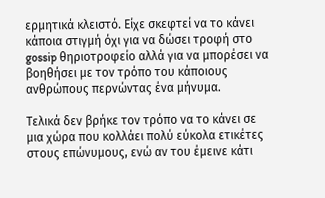ερμητικά κλειστό. Είχε σκεφτεί να το κάνει κάποια στιγμή όχι για να δώσει τροφή στο gossip θηριοτροφείο αλλά για να μπορέσει να βοηθήσει με τον τρόπο του κάποιους ανθρώπους περνώντας ένα μήνυμα.

Τελικά δεν βρήκε τον τρόπο να το κάνει σε μια χώρα που κολλάει πολύ εύκολα ετικέτες στους επώνυμους, ενώ αν του έμεινε κάτι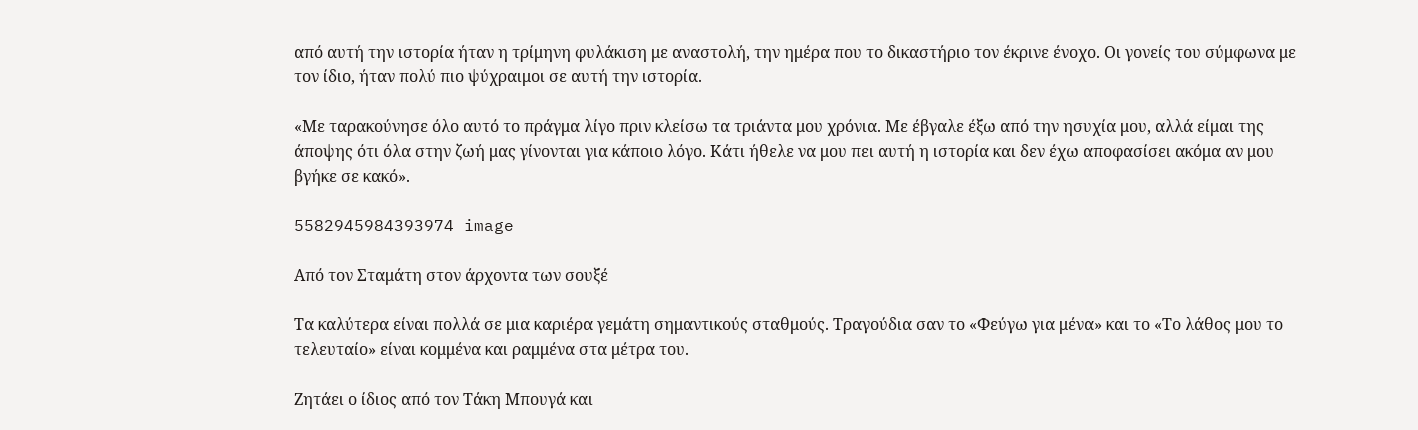από αυτή την ιστορία ήταν η τρίμηνη φυλάκιση με αναστολή, την ημέρα που το δικαστήριο τον έκρινε ένοχο. Οι γονείς του σύμφωνα με τον ίδιο, ήταν πολύ πιο ψύχραιμοι σε αυτή την ιστορία.

«Με ταρακούνησε όλο αυτό το πράγμα λίγο πριν κλείσω τα τριάντα μου χρόνια. Με έβγαλε έξω από την ησυχία μου, αλλά είμαι της άποψης ότι όλα στην ζωή μας γίνονται για κάποιο λόγο. Κάτι ήθελε να μου πει αυτή η ιστορία και δεν έχω αποφασίσει ακόμα αν μου βγήκε σε κακό».

5582945984393974 image

Από τον Σταμάτη στον άρχοντα των σουξέ

Τα καλύτερα είναι πολλά σε μια καριέρα γεμάτη σημαντικούς σταθμούς. Τραγούδια σαν το «Φεύγω για μένα» και το «Το λάθος μου το τελευταίο» είναι κομμένα και ραμμένα στα μέτρα του.

Ζητάει ο ίδιος από τον Τάκη Μπουγά και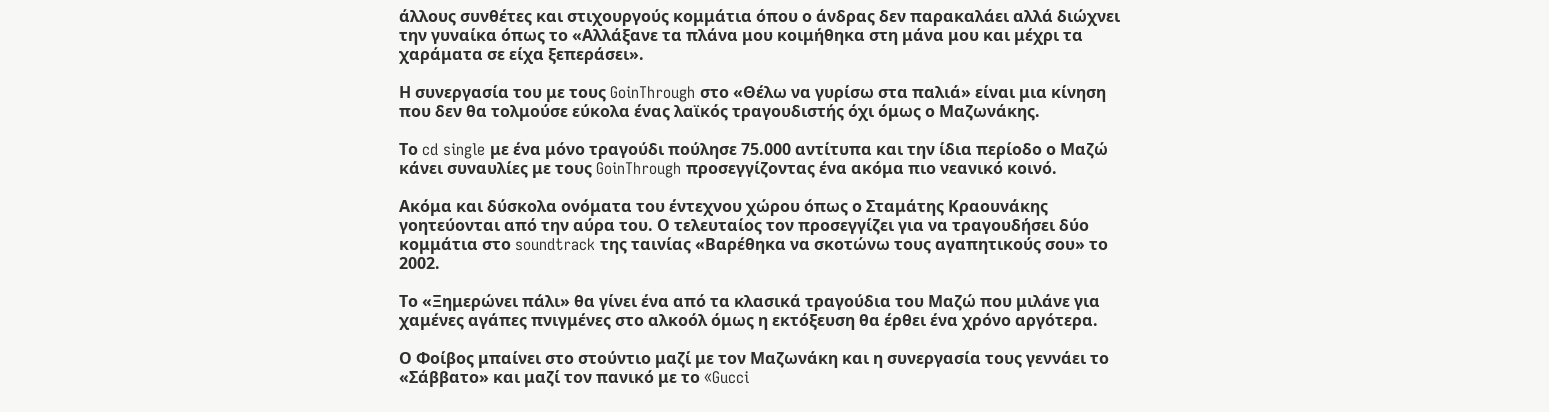άλλους συνθέτες και στιχουργούς κομμάτια όπου ο άνδρας δεν παρακαλάει αλλά διώχνει την γυναίκα όπως το «Αλλάξανε τα πλάνα μου κοιμήθηκα στη μάνα μου και μέχρι τα χαράματα σε είχα ξεπεράσει».

Η συνεργασία του με τους GoinThrough στο «Θέλω να γυρίσω στα παλιά» είναι μια κίνηση που δεν θα τολμούσε εύκολα ένας λαϊκός τραγουδιστής όχι όμως ο Μαζωνάκης.

Το cd single με ένα μόνο τραγούδι πούλησε 75.000 αντίτυπα και την ίδια περίοδο ο Μαζώ κάνει συναυλίες με τους GoinThrough προσεγγίζοντας ένα ακόμα πιο νεανικό κοινό.

Ακόμα και δύσκολα ονόματα του έντεχνου χώρου όπως ο Σταμάτης Κραουνάκης γοητεύονται από την αύρα του. Ο τελευταίος τον προσεγγίζει για να τραγουδήσει δύο κομμάτια στο soundtrack της ταινίας «Βαρέθηκα να σκοτώνω τους αγαπητικούς σου» το 2002.

Το «Ξημερώνει πάλι» θα γίνει ένα από τα κλασικά τραγούδια του Μαζώ που μιλάνε για χαμένες αγάπες πνιγμένες στο αλκοόλ όμως η εκτόξευση θα έρθει ένα χρόνο αργότερα.

Ο Φοίβος μπαίνει στο στούντιο μαζί με τον Μαζωνάκη και η συνεργασία τους γεννάει το «Σάββατο» και μαζί τον πανικό με το «Gucci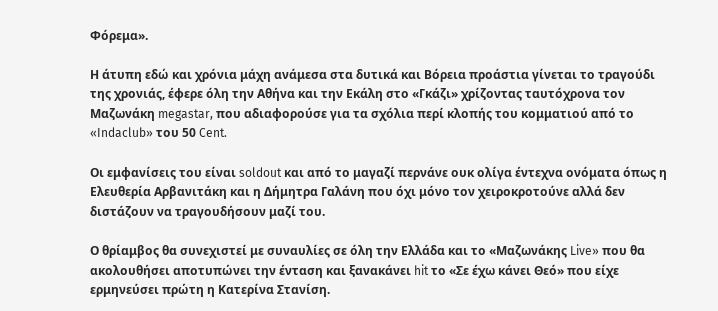Φόρεμα».

Η άτυπη εδώ και χρόνια μάχη ανάμεσα στα δυτικά και Βόρεια προάστια γίνεται το τραγούδι της χρονιάς, έφερε όλη την Αθήνα και την Εκάλη στο «Γκάζι» χρίζοντας ταυτόχρονα τον Μαζωνάκη megastar, που αδιαφορούσε για τα σχόλια περί κλοπής του κομματιού από το «Indaclub» του 50 Cent.

Οι εμφανίσεις του είναι soldout και από το μαγαζί περνάνε ουκ ολίγα έντεχνα ονόματα όπως η Ελευθερία Αρβανιτάκη και η Δήμητρα Γαλάνη που όχι μόνο τον χειροκροτούνε αλλά δεν διστάζουν να τραγουδήσουν μαζί του.

Ο θρίαμβος θα συνεχιστεί με συναυλίες σε όλη την Ελλάδα και το «Μαζωνάκης Live» που θα ακολουθήσει αποτυπώνει την ένταση και ξανακάνει hit το «Σε έχω κάνει Θεό» που είχε ερμηνεύσει πρώτη η Κατερίνα Στανίση.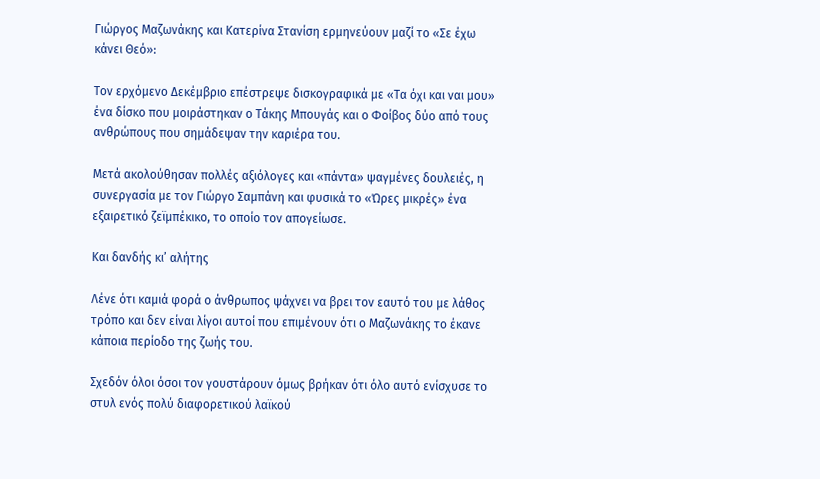Γιώργος Μαζωνάκης και Κατερίνα Στανίση ερμηνεύουν μαζί το «Σε έχω κάνει Θεό»:

Τον ερχόμενο Δεκέμβριο επέστρεψε δισκογραφικά με «Τα όχι και ναι μου» ένα δίσκο που μοιράστηκαν ο Τάκης Μπουγάς και ο Φοίβος δύο από τους ανθρώπους που σημάδεψαν την καριέρα του.

Μετά ακολούθησαν πολλές αξιόλογες και «πάντα» ψαγμένες δουλειές, η συνεργασία με τον Γιώργο Σαμπάνη και φυσικά το «Ώρες μικρές» ένα εξαιρετικό ζεϊμπέκικο, το οποίο τον απογείωσε.

Και δανδής κι’ αλήτης

Λένε ότι καμιά φορά ο άνθρωπος ψάχνει να βρει τον εαυτό του με λάθος τρόπο και δεν είναι λίγοι αυτοί που επιμένουν ότι ο Μαζωνάκης το έκανε κάποια περίοδο της ζωής του.

Σχεδόν όλοι όσοι τον γουστάρουν όμως βρήκαν ότι όλο αυτό ενίσχυσε το στυλ ενός πολύ διαφορετικού λαϊκού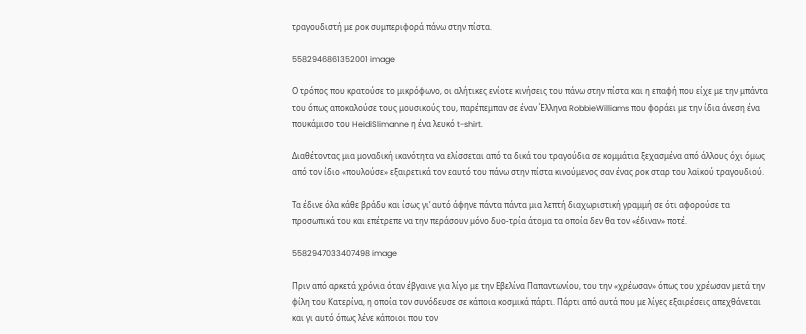τραγουδιστή με ροκ συμπεριφορά πάνω στην πίστα.

5582946861352001 image

Ο τρόπος που κρατούσε το μικρόφωνο, οι αλήτικες ενίοτε κινήσεις του πάνω στην πίστα και η επαφή που είχε με την μπάντα του όπως αποκαλούσε τους μουσικούς του, παρέπεμπαν σε έναν Έλληνα RobbieWilliams που φοράει με την ίδια άνεση ένα πουκάμισο του HeidiSlimanne η ένα λευκό t-shirt.

Διαθέτοντας μια μοναδική ικανότητα να ελίσσεται από τα δικά του τραγούδια σε κομμάτια ξεχασμένα από άλλους όχι όμως από τον ίδιο «πουλούσε» εξαιρετικά τον εαυτό του πάνω στην πίστα κινούμενος σαν ένας ροκ σταρ του λαϊκού τραγουδιού.

Τα έδινε όλα κάθε βράδυ και ίσως γι’ αυτό άφηνε πάντα πάντα μια λεπτή διαχωριστική γραμμή σε ότι αφορούσε τα προσωπικά του και επέτρεπε να την περάσουν μόνο δυο-τρία άτομα τα οποία δεν θα τον «έδιναν» ποτέ.

5582947033407498 image

Πριν από αρκετά χρόνια όταν έβγαινε για λίγο με την Εβελίνα Παπαντωνίου, του την «χρέωσαν» όπως του χρέωσαν μετά την φίλη του Κατερίνα, η οποία τον συνόδευσε σε κάποια κοσμικά πάρτι. Πάρτι από αυτά που με λίγες εξαιρέσεις απεχθάνεται και γι αυτό όπως λένε κάποιοι που τον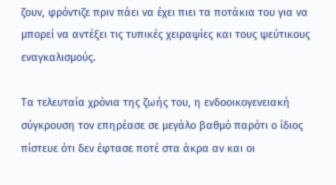ζουν, φρόντιζε πριν πάει να έχει πιει τα ποτάκια του για να μπορεί να αντέξει τις τυπικές χειραψίες και τους ψεύτικους εναγκαλισμούς.

Τα τελευταία χρόνια της ζωής του, η ενδοοικογενειακή σύγκρουση τον επηρέασε σε μεγάλο βαθμό παρότι ο ίδιος πίστευε ότι δεν έφτασε ποτέ στα άκρα αν και οι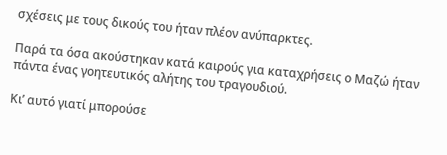σχέσεις με τους δικούς του ήταν πλέον ανύπαρκτες.

Παρά τα όσα ακούστηκαν κατά καιρούς για καταχρήσεις ο Μαζώ ήταν πάντα ένας γοητευτικός αλήτης του τραγουδιού.

Κι’ αυτό γιατί μπορούσε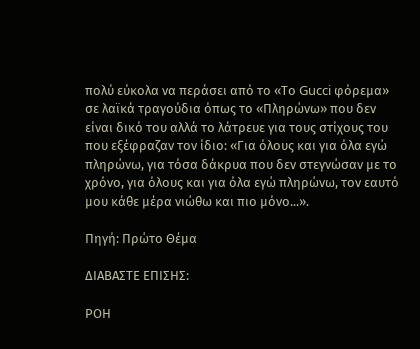πολύ εύκολα να περάσει από το «Το Gucci φόρεμα» σε λαϊκά τραγούδια όπως το «Πληρώνω» που δεν είναι δικό του αλλά το λάτρευε για τους στίχους του που εξέφραζαν τον ίδιο: «Για όλους και για όλα εγώ πληρώνω, για τόσα δάκρυα που δεν στεγνώσαν με το χρόνο, για όλους και για όλα εγώ πληρώνω, τον εαυτό μου κάθε μέρα νιώθω και πιο μόνο...».

Πηγή: Πρώτο Θέμα

ΔΙΑΒΑΣΤΕ ΕΠΙΣΗΣ:

ΡΟΗ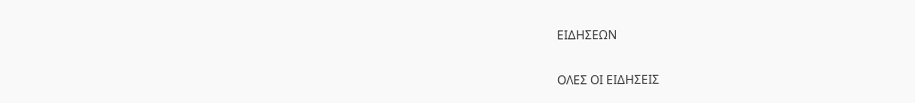ΕΙΔΗΣΕΩΝ

ΟΛΕΣ ΟΙ ΕΙΔΗΣΕΙΣ